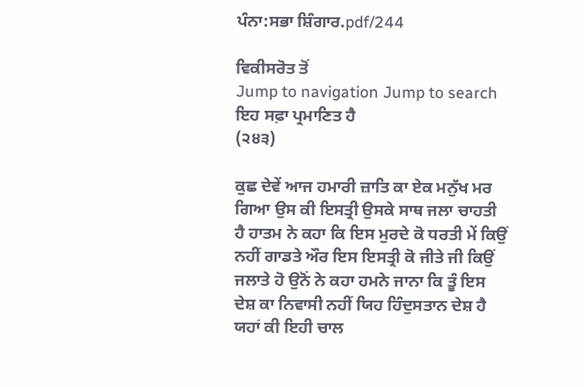ਪੰਨਾ:ਸਭਾ ਸ਼ਿੰਗਾਰ.pdf/244

ਵਿਕੀਸਰੋਤ ਤੋਂ
Jump to navigation Jump to search
ਇਹ ਸਫ਼ਾ ਪ੍ਰਮਾਣਿਤ ਹੈ
(੨੪੩)

ਕੁਛ ਦੇਵੇਂ ਆਜ ਹਮਾਰੀ ਜ਼ਾਤਿ ਕਾ ਏਕ ਮਨੁੱਖ ਮਰ ਗਿਆ ਉਸ ਕੀ ਇਸਤ੍ਰੀ ਉਸਕੇ ਸਾਥ ਜਲਾ ਚਾਹਤੀ ਹੈ ਹਾਤਮ ਨੇ ਕਹਾ ਕਿ ਇਸ ਮੁਰਦੇ ਕੋ ਧਰਤੀ ਮੇਂ ਕਿਉਂ ਨਹੀਂ ਗਾਡਤੇ ਔਰ ਇਸ ਇਸਤ੍ਰੀ ਕੋ ਜੀਤੇ ਜੀ ਕਿਉਂ ਜਲਾਤੇ ਹੋ ਉਨੋਂ ਨੇ ਕਹਾ ਹਮਨੇ ਜਾਨਾ ਕਿ ਤੂੰ ਇਸ ਦੇਸ਼ ਕਾ ਨਿਵਾਸੀ ਨਹੀਂ ਯਿਹ ਹਿੰਦੁਸਤਾਨ ਦੇਸ਼ ਹੈ ਯਹਾਂ ਕੀ ਇਹੀ ਚਾਲ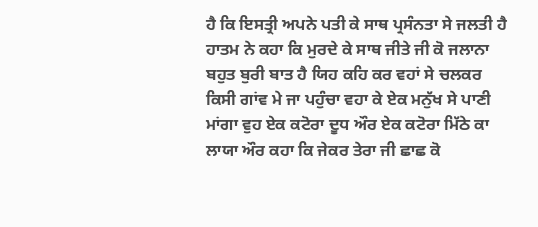ਹੈ ਕਿ ਇਸਤ੍ਰੀ ਅਪਨੇ ਪਤੀ ਕੇ ਸਾਥ ਪ੍ਰਸੰਨਤਾ ਸੇ ਜਲਤੀ ਹੈ ਹਾਤਮ ਨੇ ਕਹਾ ਕਿ ਮੁਰਦੇ ਕੇ ਸਾਥ ਜੀਤੇ ਜੀ ਕੋ ਜਲਾਨਾ ਬਹੁਤ ਬੁਰੀ ਬਾਤ ਹੈ ਯਿਹ ਕਹਿ ਕਰ ਵਹਾਂ ਸੇ ਚਲਕਰ ਕਿਸੀ ਗਾਂਵ ਮੇ ਜਾ ਪਹੁੰਚਾ ਵਹਾ ਕੇ ਏਕ ਮਨੁੱਖ ਸੇ ਪਾਣੀ ਮਾਂਗਾ ਵੁਹ ਏਕ ਕਟੋਰਾ ਦੂਧ ਔਰ ਏਕ ਕਟੋਰਾ ਮਿੱਠੇ ਕਾ ਲਾਯਾ ਔਰ ਕਹਾ ਕਿ ਜੇਕਰ ਤੇਰਾ ਜੀ ਛਾਛ ਕੋ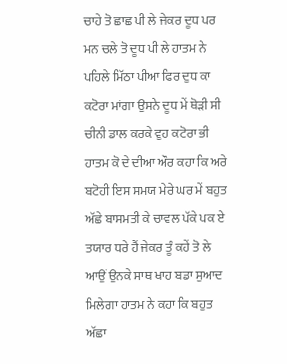ਚਾਹੇ ਤੋ ਛਾਛ ਪੀ ਲੇ ਜੇਕਰ ਦੂਧ ਪਰ ਮਨ ਚਲੇ ਤੋ ਦੂਧ ਪੀ ਲੇ ਹਾਤਮ ਨੇ ਪਹਿਲੇ ਮਿੱਠਾ ਪੀਆ ਫਿਰ ਦੁਧ ਕਾ ਕਟੋਰਾ ਮਾਂਗਾ ਉਸਨੇ ਦੂਧ ਮੇਂ ਥੋੜੀ ਸੀ ਚੀਨੀ ਡਾਲ ਕਰਕੇ ਵੁਹ ਕਟੋਰਾ ਭੀ ਹਾਤਮ ਕੋ ਦੇ ਦੀਆ ਔਰ ਕਹਾ ਕਿ ਅਰੇ ਬਟੋਹੀ ਇਸ ਸਮਯ ਮੇਰੇ ਘਰ ਮੇਂ ਬਹੁਤ ਅੱਛੇ ਬਾਸਮਤੀ ਕੇ ਚਾਵਲ ਪੱਕੇ ਪਕ ਏ ਤਯਾਰ ਧਰੇ ਹੈਂ ਜੇਕਰ ਤੂੰ ਕਹੇਂ ਤੋ ਲੇ ਆਉਂ ਉਨਕੇ ਸਾਥ ਖਾਹ ਬਡਾ ਸੁਆਦ ਮਿਲੇਗਾ ਹਾਤਮ ਨੇ ਕਹਾ ਕਿ ਬਹੁਤ ਅੱਛਾ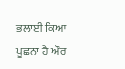ਭਲਾਈ ਕਿਆ ਪੂਛਨਾ ਹੈ ਔਰ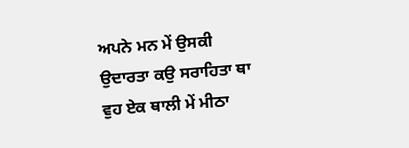ਅਪਨੇ ਮਨ ਮੇਂ ਉਸਕੀ ਉਦਾਰਤਾ ਕਉ ਸਰਾਹਿਤਾ ਥਾ ਵੁਹ ਏਕ ਥਾਲੀ ਮੇਂ ਮੀਠਾ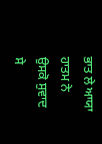ਭਾਤ ਲੇ ਆਯਾ ਹਾਤਮ ਨੇ ਉਸਕੋ ਸੁਵਾਦ ਸੇ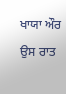ਖਾਯਾ ਔਰ ਉਸ ਰਾਤ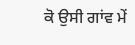ਕੋ ਉਸੀ ਗਾਂਵ ਮੇਂ